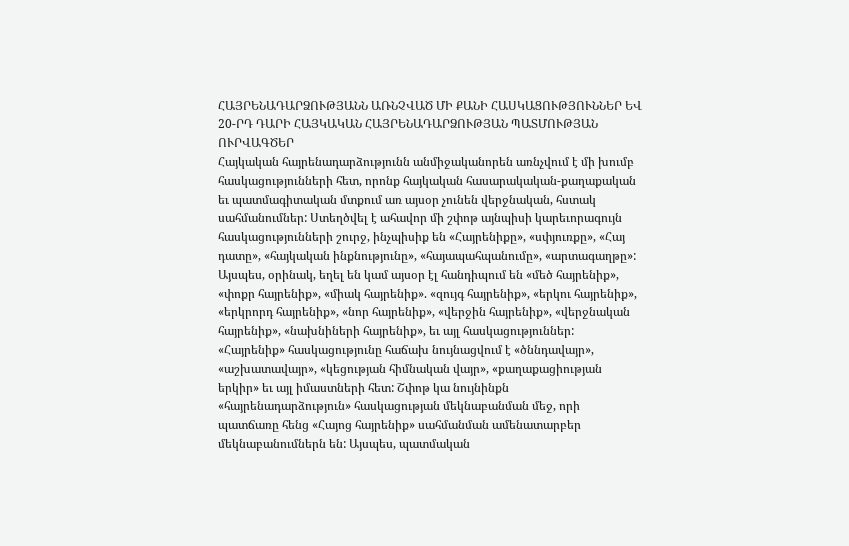ՀԱՅՐԵՆԱԴԱՐՁՈՒԹՅԱՆՆ ԱՌՆՉՎԱԾ ՄԻ ՔԱՆԻ ՀԱՍԿԱՑՈՒԹՅՈՒՆՆԵՐ ԵՎ 20-ՐԴ ԴԱՐԻ ՀԱՅԿԱԿԱՆ ՀԱՅՐԵՆԱԴԱՐՁՈՒԹՅԱՆ ՊԱՏՄՈՒԹՅԱՆ ՈՒՐՎԱԳԾԵՐ
Հայկական հայրենադարձությունն անմիջականորեն առնչվում է մի խումբ հասկացությունների հետ, որոնք հայկական հասարակական-քաղաքական եւ պատմագիտական մտքում առ այսօր չունեն վերջնական, հստակ սահմանումներ: Ստեղծվել է ահավոր մի շփոթ այնպիսի կարեւորագույն հասկացությունների շուրջ, ինչպիսիք են «Հայրենիքը», «սփյուռքը», «Հայ դատը», «հայկական ինքնությունը», «հայապահպանումը», «արտագաղթը»: Այսպես, օրինակ, եղել են կամ այսօր էլ հանդիպում են «մեծ հայրենիք», «փոքր հայրենիք», «միակ հայրենիք». «զույգ հայրենիք», «երկու հայրենիք», «երկրորդ հայրենիք», «նոր հայրենիք», «վերջին հայրենիք», «վերջնական հայրենիք», «նախնիների հայրենիք», եւ այլ հասկացություններ: «Հայրենիք» հասկացությունը հաճախ նույնացվում է «ծննդավայր», «աշխատավայր», «կեցության հիմնական վայր», «քաղաքացիության երկիր» եւ այլ իմաստների հետ: Շփոթ կա նույնինքն «հայրենադարձություն» հասկացության մեկնաբանման մեջ, որի պատճառը հենց «Հայոց հայրենիք» սահմանման ամենատարբեր մեկնաբանումներն են: Այսպես, պատմական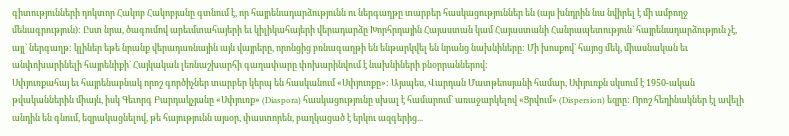գիտությունների դոկտոր Հակոբ Հակոբյանը գտնում է, որ հայրենադարձությունն ու ներգաղթը տարբեր հասկացություններ են (այս խնդրին նա նվիրել է մի ամբողջ մենագրություն): Ըստ նրա, ծագումով արեւմտահայերի եւ կիլիկահայերի վերադարձը Խորհրդային Հայաստան կամ Հայաստանի Հանրապետություն` հայրենադարձություն չէ, այլ` ներգաղթ: կլիներ եթե նրանք վերադառնային այն վայրերը, որոնցից բռնագաղթի են ենթարկվել են նրանց նախնիները: Մի խոսքով` հայոց մեկ, միասնական եւ անփոխարինելի հայրենիքի` Հայկական լեռնաշխարհի գաղափարը փոխարինվում է նախնիների բնօրրաններով:
Սփյուռքահայ եւ հայրենաբնակ որոշ գործիչներ տարբեր կերպ են հասկանում «Սփյուռքը»: Այսպես, Վարդան Մատթեոսյանի համար, Սփյուռքն սկսում է 1950-ական թվականներին միայն, իսկ Գեւորգ Բարդակչյանը «Սփյուռք» (Diaspora) հասկացությունը սխալ է համարում` առաջարկելով «Ցրվում» (Dispersion) եզրը: Որոշ հեղինակներ էլ ավելի անդին են գնում, եզրակացնելով, թե հայությունն այսօր, փաստորեն, բաղկացած է երկու ազգերից...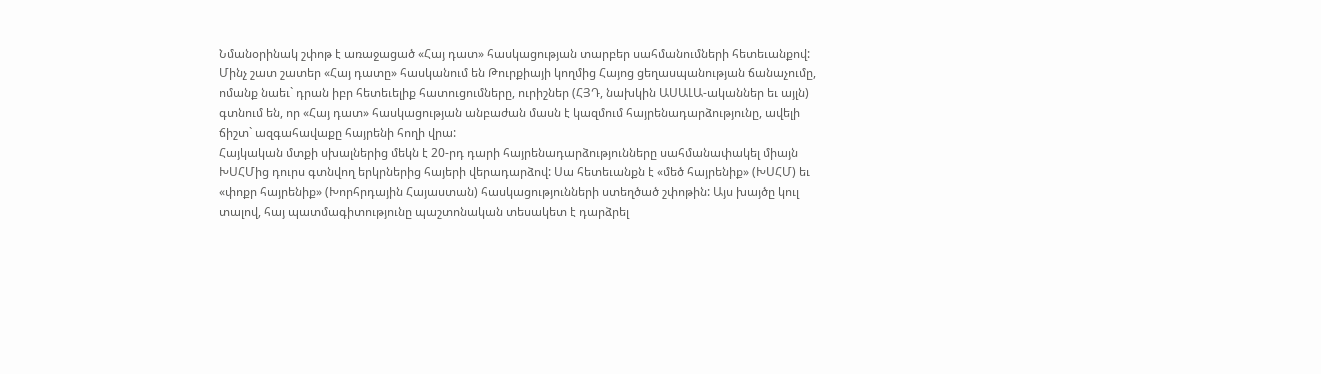Նմանօրինակ շփոթ է առաջացած «Հայ դատ» հասկացության տարբեր սահմանումների հետեւանքով: Մինչ շատ շատեր «Հայ դատը» հասկանում են Թուրքիայի կողմից Հայոց ցեղասպանության ճանաչումը, ոմանք նաեւ` դրան իբր հետեւելիք հատուցումները, ուրիշներ (ՀՅԴ, նախկին ԱՍԱԼԱ-ականներ եւ այլն) գտնում են, որ «Հայ դատ» հասկացության անբաժան մասն է կազմում հայրենադարձությունը, ավելի ճիշտ` ազգահավաքը հայրենի հողի վրա:
Հայկական մտքի սխալներից մեկն է 20-րդ դարի հայրենադարձությունները սահմանափակել միայն ԽՍՀՄից դուրս գտնվող երկրներից հայերի վերադարձով: Սա հետեւանքն է «մեծ հայրենիք» (ԽՍՀՄ) եւ «փոքր հայրենիք» (Խորհրդային Հայաստան) հասկացությունների ստեղծած շփոթին: Այս խայծը կուլ տալով, հայ պատմագիտությունը պաշտոնական տեսակետ է դարձրել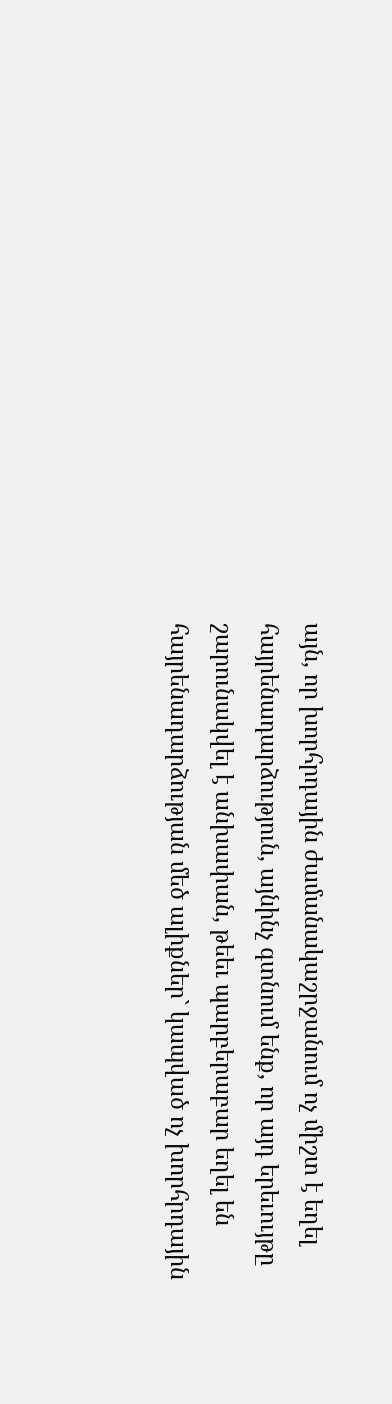այն, որ խորհրդային ժամանակաշրջանում ոչ միշտ է եղել հայրենադարձություն, այնինչ գտնում ենք, որ այդ երեւույթը շարունակվել է անխափան, թեեւ պարբերաբար եղել են հայրենադարձության մեծ ալիքներ` կապված ոչ խորհրդային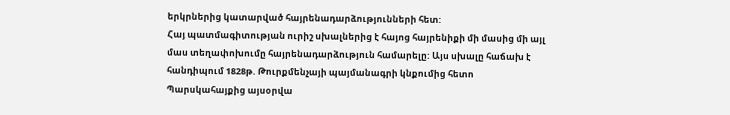երկրներից կատարված հայրենադարձությունների հետ:
Հայ պատմագիտության ուրիշ սխալներից է հայոց հայրենիքի մի մասից մի այլ մաս տեղափոխումը հայրենադարձություն համարելը: Այս սխալը հաճախ է հանդիպում 1828թ. Թուրքմենչայի պայմանագրի կնքումից հետո Պարսկահայքից այսօրվա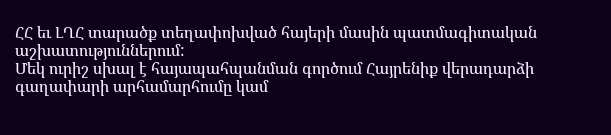ՀՀ եւ ԼՂՀ տարածք տեղափոխված հայերի մասին պատմագիտական աշխատություններում:
Մեկ ուրիշ սխալ է հայապահպանման գործում Հայրենիք վերադարձի գաղափարի արհամարհումը կամ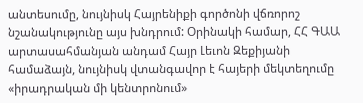անտեսումը, նույնիսկ Հայրենիքի գործոնի վճռորոշ նշանակությունը այս խնդրում: Օրինակի համար, ՀՀ ԳԱԱ արտասահմանյան անդամ Հայր Լեւոն Զեքիյանի համաձայն, նույնիսկ վտանգավոր է հայերի մեկտեղումը «իրադրական մի կենտրոնում»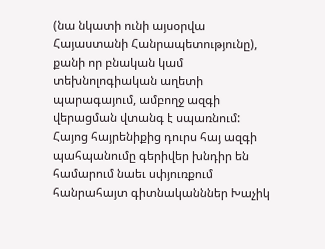(նա նկատի ունի այսօրվա Հայաստանի Հանրապետությունը), քանի որ բնական կամ տեխնոլոգիական աղետի պարագայում, ամբողջ ազգի վերացման վտանգ է սպառնում: Հայոց հայրենիքից դուրս հայ ազգի պահպանումը գերիվեր խնդիր են համարում նաեւ սփյուռքում հանրահայտ գիտնականններ Խաչիկ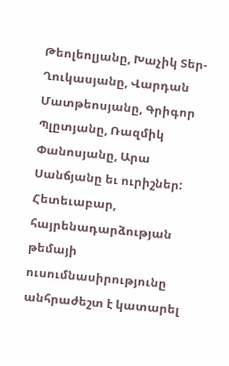Թեոլեոլյանը, Խաչիկ Տեր-Ղուկասյանը, Վարդան Մատթեոսյանը, Գրիգոր Պլըտյանը, Ռազմիկ Փանոսյանը, Արա Սանճյանը եւ ուրիշներ:
Հետեւաբար, հայրենադարձության թեմայի ուսումնասիրությունը անհրաժեշտ է կատարել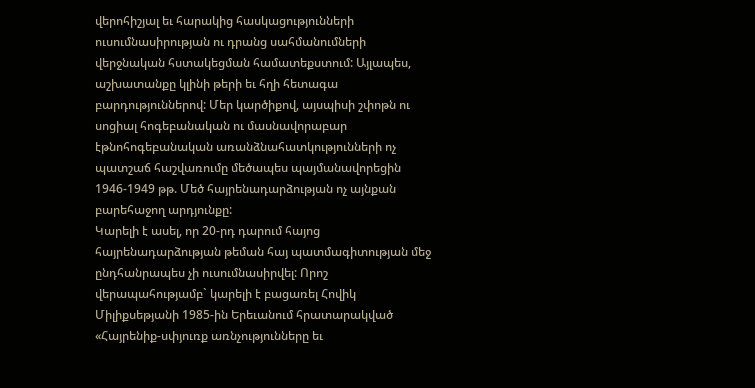վերոհիշյալ եւ հարակից հասկացությունների ուսումնասիրության ու դրանց սահմանումների վերջնական հստակեցման համատեքստում: Այլապես, աշխատանքը կլինի թերի եւ հղի հետագա բարդություններով: Մեր կարծիքով, այսպիսի շփոթն ու սոցիալ հոգեբանական ու մասնավորաբար էթնոհոգեբանական առանձնահատկությունների ոչ պատշաճ հաշվառումը մեծապես պայմանավորեցին 1946-1949 թթ. Մեծ հայրենադարձության ոչ այնքան բարեհաջող արդյունքը:
Կարելի է ասել, որ 20-րդ դարում հայոց հայրենադարձության թեման հայ պատմագիտության մեջ ընդհանրապես չի ուսումնասիրվել: Որոշ վերապահությամբ` կարելի է բացառել Հովիկ Միլիքսեթյանի 1985-ին Երեւանում հրատարակված «Հայրենիք-սփյուռք առնչությունները եւ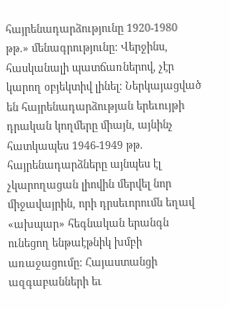հայրենադարձությունը 1920-1980 թթ.» մենագրությունը: Վերջինս, հասկանալի պատճառներով, չէր կարող օբյեկտիվ լինել: Ներկայացված են հայրենադարձության երեւույթի դրական կողմերը միայն, այնինչ հատկապես 1946-1949 թթ. հայրենադարձները այնպես էլ չկարողացան լիովին մերվել նոր միջավայրին, որի դրսեւորումն եղավ «ախպար» հեգնական երանգն ունեցող ենթաէթնիկ խմբի առաջացումը: Հայաստանցի ազգաբանների եւ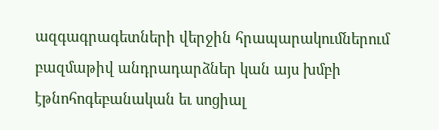ազգագրագետների վերջին հրապարակումներում բազմաթիվ անդրադարձներ կան այս խմբի էթնոհոգեբանական եւ սոցիալ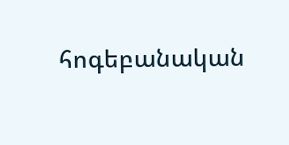հոգեբանական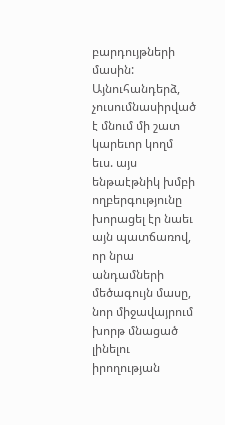բարդույթների մասին: Այնուհանդերձ, չուսումնասիրված է մնում մի շատ կարեւոր կողմ եւս. այս ենթաէթնիկ խմբի ողբերգությունը խորացել էր նաեւ այն պատճառով, որ նրա անդամների մեծագույն մասը, նոր միջավայրում խորթ մնացած լինելու իրողության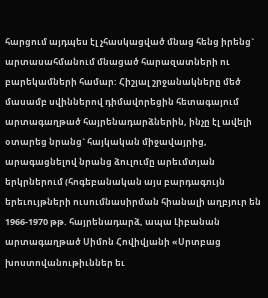հարցում այդպես էլ չհասկացված մնաց հենց իրենց` արտասահմանում մնացած հարազատների ու բարեկամների համար: Հիշյալ շրջանակները մեծ մասամբ սվիններով դիմավորեցին հետագայում արտագաղթած հայրենադարձներին, ինչը էլ ավելի օտարեց նրանց` հայկական միջավայրից, արագացնելով նրանց ձուլումը արեւմտյան երկրներում (հոգեբանական այս բարդագույն երեւույթների ուսումնասիրման հիանալի աղբյուր են 1966-1970 թթ. հայրենադարձ, ապա Լիբանան արտագաղթած Սիմոն Հովիվյանի «Սրտբաց խոստովանութիւններ եւ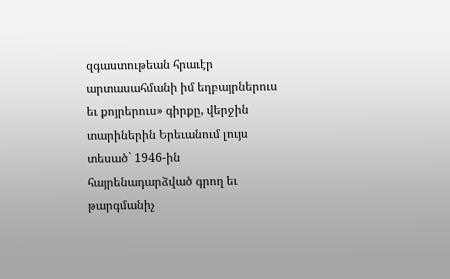զգաստութեան հրաւէր արտասահմանի իմ եղբայրներուս եւ քոյրերուս» գիրքը, վերջին տարիներին Երեւանում լույս տեսած` 1946-ին հայրենադարձված գրող եւ թարգմանիչ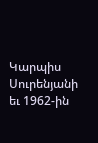Կարպիս Սուրենյանի եւ 1962-ին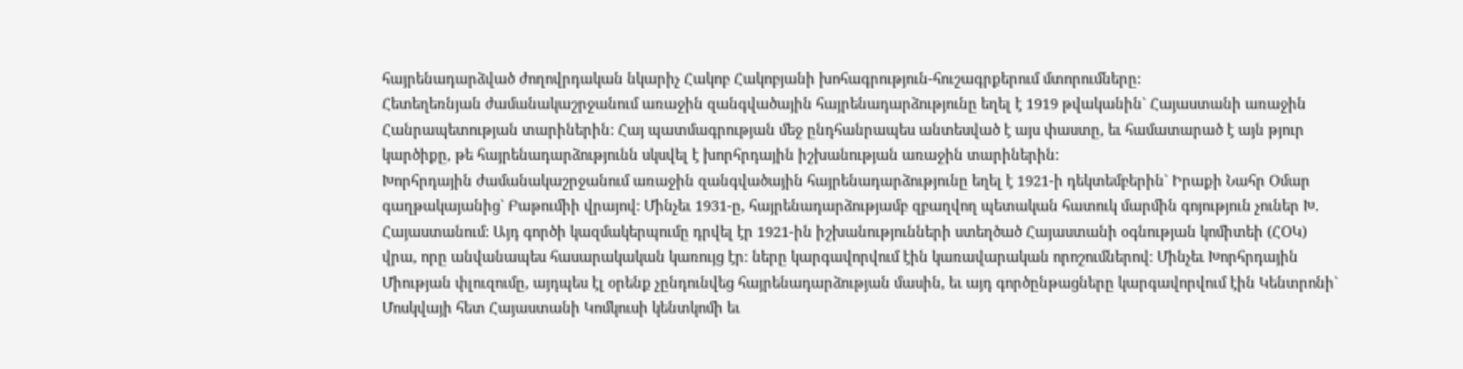հայրենադարձված ժողովրդական նկարիչ Հակոբ Հակոբյանի խոհագրություն-հուշագրքերում մտորումները:
Հետեղեռնյան ժամանակաշրջանում առաջին զանգվածային հայրենադարձությունը եղել է 1919 թվականին` Հայաստանի առաջին Հանրապետության տարիներին: Հայ պատմագրության մեջ ընդհանրապես անտեսված է այս փաստը, եւ համատարած է այն թյուր կարծիքը, թե հայրենադարձությունն սկսվել է խորհրդային իշխանության առաջին տարիներին:
Խորհրդային ժամանակաշրջանում առաջին զանգվածային հայրենադարձությունը եղել է 1921-ի դեկտեմբերին` Իրաքի Նահր Օմար գաղթակայանից` Բաթումիի վրայով: Մինչեւ 1931-ը, հայրենադարձությամբ զբաղվող պետական հատուկ մարմին գոյություն չուներ Խ. Հայաստանում: Այդ գործի կազմակերպումը դրվել էր 1921-ին իշխանությունների ստեղծած Հայաստանի օգնության կոմիտեի (ՀՕԿ) վրա, որը անվանապես հասարակական կառույց էր: ները կարգավորվում էին կառավարական որոշումներով: Մինչեւ Խորհրդային Միության փլուզումը, այդպես էլ օրենք չընդունվեց հայրենադարձության մասին, եւ այդ գործընթացները կարգավորվում էին Կենտրոնի` Մոսկվայի հետ Հայաստանի Կոմկուսի կենտկոմի եւ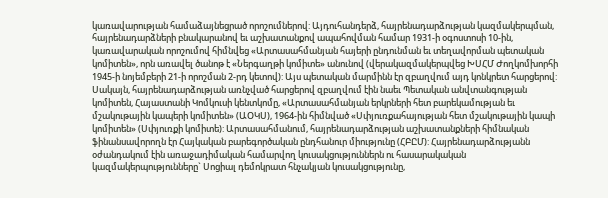կառավարության համաձայնեցրած որոշումներով: Այդուհանդերձ, հայրենադարձության կազմակերպման, հայրենադարձների բնակարանով եւ աշխատանքով ապահովման համար 1931-ի օգոստոսի 10-ին, կառավարական որոշումով հիմնվեց «Արտասահմանյան հայերի ընդունման եւ տեղավորման պետական կոմիտեն», որն առավել ծանոթ է «Ներգաղթի կոմիտե» անունով (վերակազմակերպվեց ԽՍՀՄ Ժողկոմխորհի 1945-ի նոյեմբերի 21-ի որոշման 2-րդ կետով): Այս պետական մարմինն էր զբաղվում այդ կոնկրետ հարցերով: Սակայն, հայրենադարձության առնչված հարցերով զբաղվում էին նաեւ Պետական անվտանգության կոմիտեն, Հայաստանի Կոմկուսի կենտկոմը, «Արտասահմանյան երկրների հետ բարեկամության եւ մշակութային կապերի կոմիտեն» (ԱՕԿՍ), 1964-ին հիմնված «Սփյուռքահայության հետ մշակութային կապի կոմիտեն» (Սփյուռքի կոմիտե): Արտասահմանում, հայրենադարձության աշխատանքների հիմնական ֆինանսավորողն էր Հայկական բարեգործական ընդհանուր միությունը (ՀԲԸՄ): Հայրենադարձությանն օժանդակում էին առաջադիմական համարվող կուսակցություններն ու հասարակական կազմակերպությունները` Սոցիալ դեմոկրատ հնչակյան կուսակցությունը,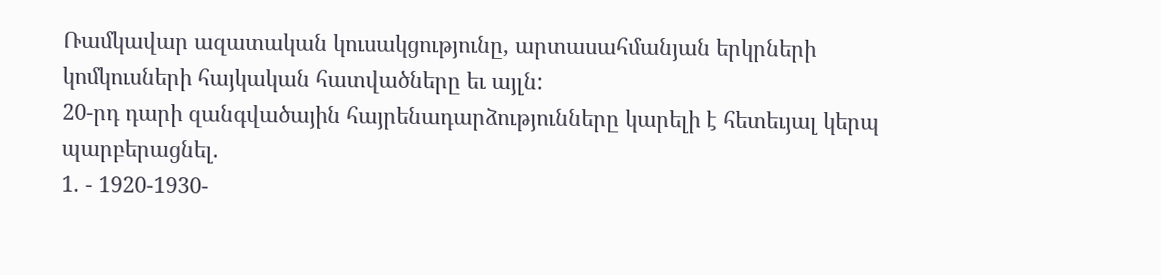Ռամկավար ազատական կուսակցությունը, արտասահմանյան երկրների կոմկուսների հայկական հատվածները եւ այլն:
20-րդ դարի զանգվածային հայրենադարձությունները կարելի է հետեւյալ կերպ պարբերացնել.
1. - 1920-1930-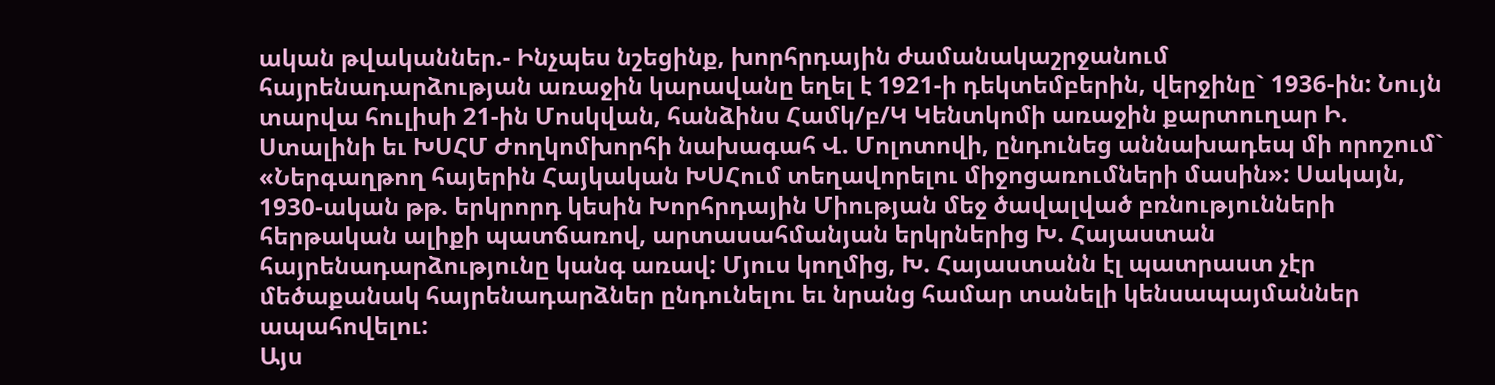ական թվականներ.- Ինչպես նշեցինք, խորհրդային ժամանակաշրջանում հայրենադարձության առաջին կարավանը եղել է 1921-ի դեկտեմբերին, վերջինը` 1936-ին: Նույն տարվա հուլիսի 21-ին Մոսկվան, հանձինս Համկ/բ/Կ Կենտկոմի առաջին քարտուղար Ի. Ստալինի եւ ԽՍՀՄ Ժողկոմխորհի նախագահ Վ. Մոլոտովի, ընդունեց աննախադեպ մի որոշում` «Ներգաղթող հայերին Հայկական ԽՍՀում տեղավորելու միջոցառումների մասին»: Սակայն, 1930-ական թթ. երկրորդ կեսին Խորհրդային Միության մեջ ծավալված բռնությունների հերթական ալիքի պատճառով, արտասահմանյան երկրներից Խ. Հայաստան հայրենադարձությունը կանգ առավ: Մյուս կողմից, Խ. Հայաստանն էլ պատրաստ չէր մեծաքանակ հայրենադարձներ ընդունելու եւ նրանց համար տանելի կենսապայմաններ ապահովելու:
Այս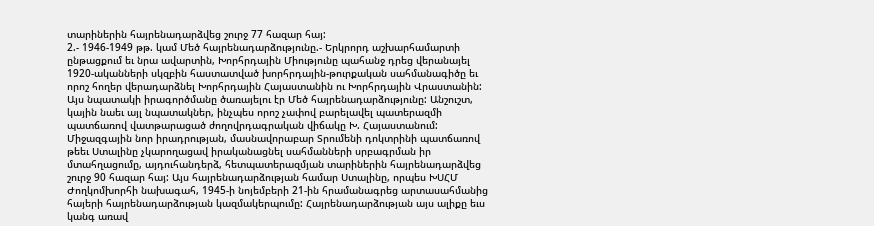տարիներին հայրենադարձվեց շուրջ 77 հազար հայ:
2.- 1946-1949 թթ. կամ Մեծ հայրենադարձությունը.- Երկրորդ աշխարհամարտի ընթացքում եւ նրա ավարտին, Խորհրդային Միությունը պահանջ դրեց վերանայել 1920-ականների սկզբին հաստատված խորհրդային-թուրքական սահմանագիծը եւ որոշ հողեր վերադարձնել Խորհրդային Հայաստանին ու Խորհրդային Վրաստանին: Այս նպատակի իրագործմանը ծառայելու էր Մեծ հայրենադարձությունը: Անշուշտ, կային նաեւ այլ նպատակներ, ինչպես որոշ չափով բարելավել պատերազմի պատճառով վատթարացած ժողովրդագրական վիճակը Խ. Հայաստանում: Միջազգային նոր իրադրության, մասնավորաբար Տրումենի դոկտրինի պատճառով թեեւ Ստալինը չկարողացավ իրականացնել սահմանների սրբագրման իր մտահղացումը, այդուհանդերձ, հետպատերազմյան տարիներին հայրենադարձվեց շուրջ 90 հազար հայ: Այս հայրենադարձության համար Ստալինը, որպես ԽՍՀՄ Ժողկոմխորհի նախագահ, 1945-ի նոյեմբերի 21-ին հրամանագրեց արտասահմանից հայերի հայրենադարձության կազմակերպումը: Հայրենադարձության այս ալիքը եւս կանգ առավ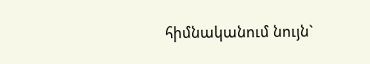հիմնականում նույն`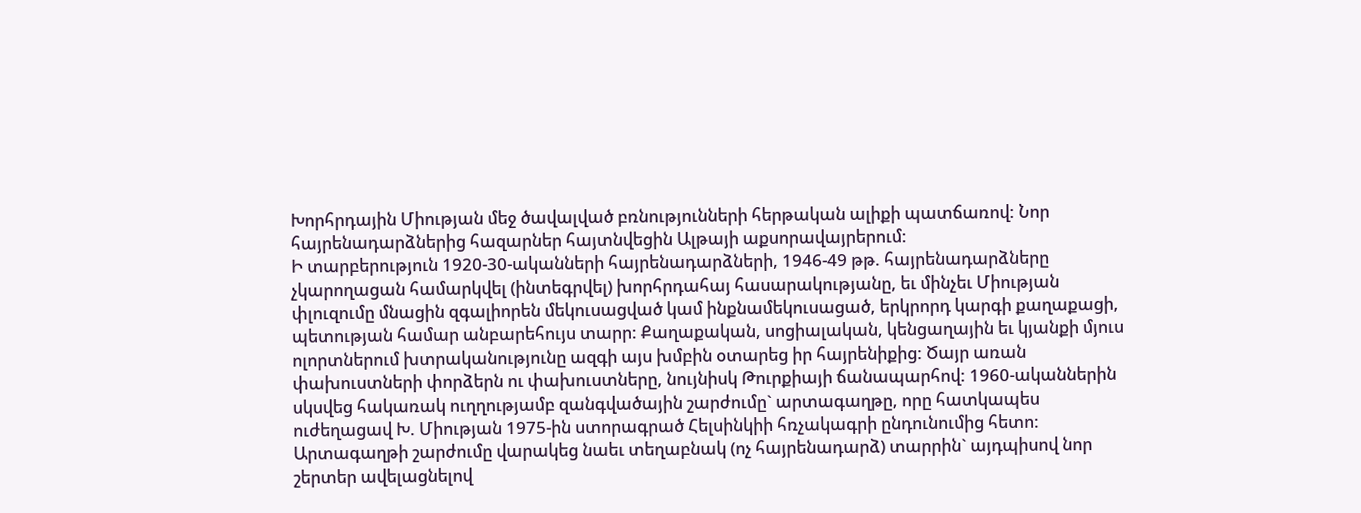Խորհրդային Միության մեջ ծավալված բռնությունների հերթական ալիքի պատճառով: Նոր հայրենադարձներից հազարներ հայտնվեցին Ալթայի աքսորավայրերում:
Ի տարբերություն 1920-30-ականների հայրենադարձների, 1946-49 թթ. հայրենադարձները չկարողացան համարկվել (ինտեգրվել) խորհրդահայ հասարակությանը, եւ մինչեւ Միության փլուզումը մնացին զգալիորեն մեկուսացված կամ ինքնամեկուսացած, երկրորդ կարգի քաղաքացի, պետության համար անբարեհույս տարր: Քաղաքական, սոցիալական, կենցաղային եւ կյանքի մյուս ոլորտներում խտրականությունը ազգի այս խմբին օտարեց իր հայրենիքից: Ծայր առան փախուստների փորձերն ու փախուստները, նույնիսկ Թուրքիայի ճանապարհով: 1960-ականներին սկսվեց հակառակ ուղղությամբ զանգվածային շարժումը` արտագաղթը, որը հատկապես ուժեղացավ Խ. Միության 1975-ին ստորագրած Հելսինկիի հռչակագրի ընդունումից հետո: Արտագաղթի շարժումը վարակեց նաեւ տեղաբնակ (ոչ հայրենադարձ) տարրին` այդպիսով նոր շերտեր ավելացնելով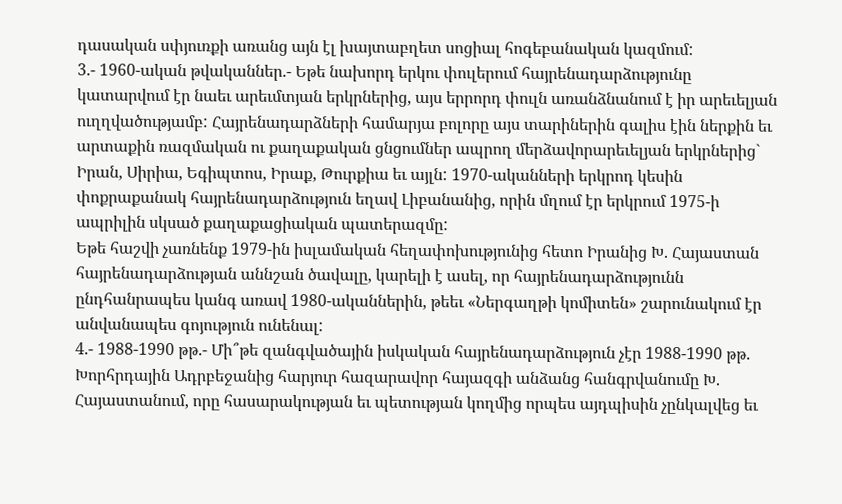դասական սփյուռքի առանց այն էլ խայտաբղետ սոցիալ հոգեբանական կազմում:
3.- 1960-ական թվականներ.- Եթե նախորդ երկու փուլերում հայրենադարձությունը կատարվում էր նաեւ արեւմտյան երկրներից, այս երրորդ փուլն առանձնանում է իր արեւելյան ուղղվածությամբ: Հայրենադարձների համարյա բոլորը այս տարիներին գալիս էին ներքին եւ արտաքին ռազմական ու քաղաքական ցնցումներ ապրող մերձավորարեւելյան երկրներից` Իրան, Սիրիա, Եգիպտոս, Իրաք, Թուրքիա եւ այլն: 1970-ականների երկրոդ կեսին փոքրաքանակ հայրենադարձություն եղավ Լիբանանից, որին մղում էր երկրում 1975-ի ապրիլին սկսած քաղաքացիական պատերազմը:
Եթե հաշվի չառնենք 1979-ին իսլամական հեղափոխությունից հետո Իրանից Խ. Հայաստան հայրենադարձության աննշան ծավալը, կարելի է ասել, որ հայրենադարձությունն ընդհանրապես կանգ առավ 1980-ականներին, թեեւ «Ներգաղթի կոմիտեն» շարունակում էր անվանապես գոյություն ունենալ:
4.- 1988-1990 թթ.- Մի՞թե զանգվածային իսկական հայրենադարձություն չէր 1988-1990 թթ. Խորհրդային Ադրբեջանից հարյուր հազարավոր հայազգի անձանց հանգրվանումը Խ. Հայաստանում, որը հասարակության եւ պետության կողմից որպես այդպիսին չընկալվեց եւ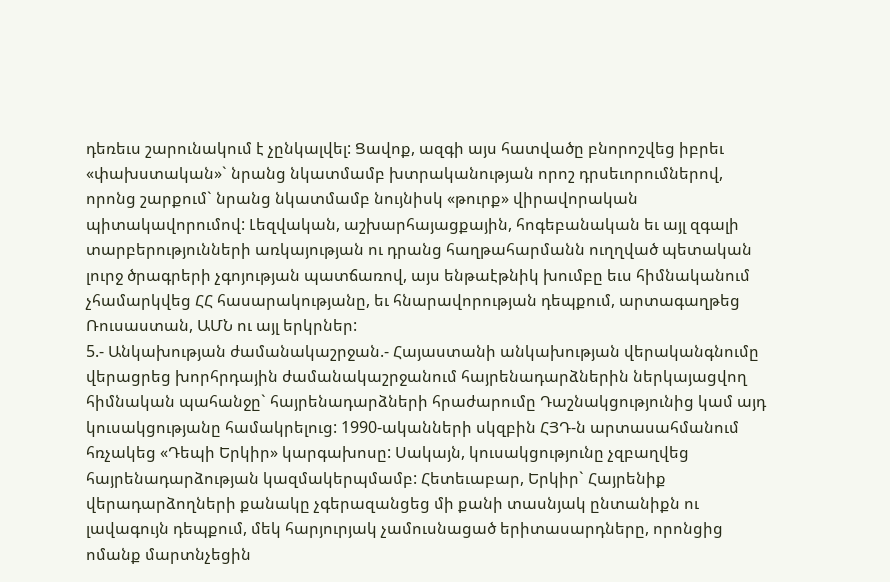դեռեւս շարունակում է չընկալվել: Ցավոք, ազգի այս հատվածը բնորոշվեց իբրեւ «փախստական»` նրանց նկատմամբ խտրականության որոշ դրսեւորումներով, որոնց շարքում` նրանց նկատմամբ նույնիսկ «թուրք» վիրավորական պիտակավորումով: Լեզվական, աշխարհայացքային, հոգեբանական եւ այլ զգալի տարբերությունների առկայության ու դրանց հաղթահարմանն ուղղված պետական լուրջ ծրագրերի չգոյության պատճառով, այս ենթաէթնիկ խումբը եւս հիմնականում չհամարկվեց ՀՀ հասարակությանը, եւ հնարավորության դեպքում, արտագաղթեց Ռուսաստան, ԱՄՆ ու այլ երկրներ:
5.- Անկախության ժամանակաշրջան.- Հայաստանի անկախության վերականգնումը վերացրեց խորհրդային ժամանակաշրջանում հայրենադարձներին ներկայացվող հիմնական պահանջը` հայրենադարձների հրաժարումը Դաշնակցությունից կամ այդ կուսակցությանը համակրելուց: 1990-ականների սկզբին ՀՅԴ-ն արտասահմանում հռչակեց «Դեպի Երկիր» կարգախոսը: Սակայն, կուսակցությունը չզբաղվեց հայրենադարձության կազմակերպմամբ: Հետեւաբար, Երկիր` Հայրենիք վերադարձողների քանակը չգերազանցեց մի քանի տասնյակ ընտանիքն ու լավագույն դեպքում, մեկ հարյուրյակ չամուսնացած երիտասարդները, որոնցից ոմանք մարտնչեցին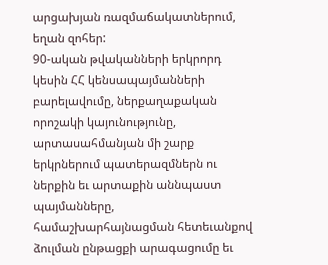արցախյան ռազմաճակատներում, եղան զոհեր:
90-ական թվականների երկրորդ կեսին ՀՀ կենսապայմանների բարելավումը, ներքաղաքական որոշակի կայունությունը, արտասահմանյան մի շարք երկրներում պատերազմներն ու ներքին եւ արտաքին աննպաստ պայմանները, համաշխարհայնացման հետեւանքով ձուլման ընթացքի արագացումը եւ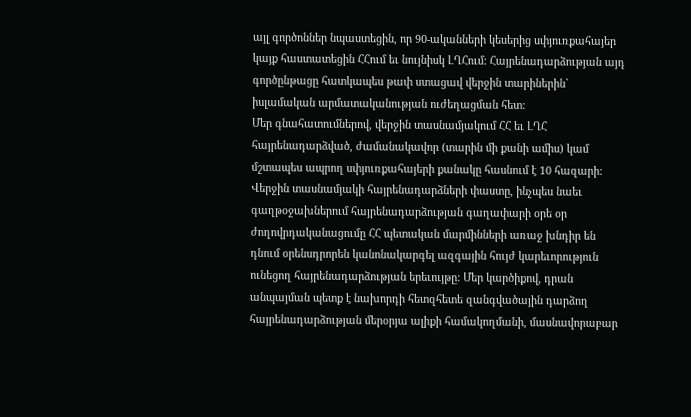այլ գործոններ նպաստեցին, որ 90-ականների կեսերից սփյուռքահայեր կայք հաստատեցին ՀՀում եւ նույնիսկ ԼՂՀում: Հայրենադարձության այդ գործընթացը հատկապես թափ ստացավ վերջին տարիներին` իսլամական արմատականության ուժեղացման հետ:
Մեր գնահատումներով, վերջին տասնամյակում ՀՀ եւ ԼՂՀ հայրենադարձված, ժամանակավոր (տարին մի քանի ամիս) կամ մշտապես ապրող սփյուռքահայերի քանակը հասնում է 10 հազարի:
Վերջին տասնամյակի հայրենադարձների փաստը, ինչպես նաեւ գաղթօջախներում հայրենադարձության գաղափարի օրե օր ժողովրդականացումը ՀՀ պետական մարմինների առաջ խնդիր են դնում օրենսդրորեն կանոնակարգել ազգային հույժ կարեւորություն ունեցող հայրենադարձության երեւույթը: Մեր կարծիքով, դրան անպայման պետք է նախորդի հետզհետե զանգվածային դարձող հայրենադարձության մերօրյա ալիքի համակողմանի, մասնավորաբար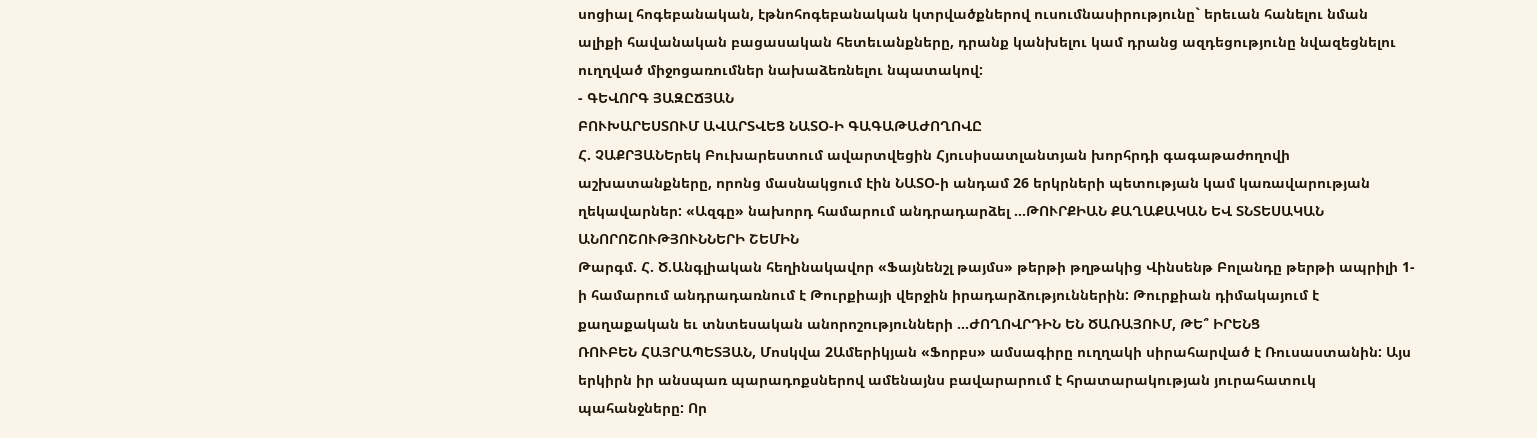սոցիալ հոգեբանական, էթնոհոգեբանական կտրվածքներով ուսումնասիրությունը` երեւան հանելու նման ալիքի հավանական բացասական հետեւանքները, դրանք կանխելու կամ դրանց ազդեցությունը նվազեցնելու ուղղված միջոցառումներ նախաձեռնելու նպատակով:
- ԳԵՎՈՐԳ ՅԱԶԸՃՅԱՆ
ԲՈՒԽԱՐԵՍՏՈՒՄ ԱՎԱՐՏՎԵՑ ՆԱՏՕ-Ի ԳԱԳԱԹԱԺՈՂՈՎԸ
Հ. ՉԱՔՐՅԱՆԵրեկ Բուխարեստում ավարտվեցին Հյուսիսատլանտյան խորհրդի գագաթաժողովի աշխատանքները, որոնց մասնակցում էին ՆԱՏՕ-ի անդամ 26 երկրների պետության կամ կառավարության ղեկավարներ: «Ազգը» նախորդ համարում անդրադարձել ...ԹՈՒՐՔԻԱՆ ՔԱՂԱՔԱԿԱՆ ԵՎ ՏՆՏԵՍԱԿԱՆ ԱՆՈՐՈՇՈՒԹՅՈՒՆՆԵՐԻ ՇԵՄԻՆ
Թարգմ. Հ. Ծ.Անգլիական հեղինակավոր «Ֆայնենշլ թայմս» թերթի թղթակից Վինսենթ Բոլանդը թերթի ապրիլի 1-ի համարում անդրադառնում է Թուրքիայի վերջին իրադարձություններին: Թուրքիան դիմակայում է քաղաքական եւ տնտեսական անորոշությունների ...ԺՈՂՈՎՐԴԻՆ ԵՆ ԾԱՌԱՅՈՒՄ, ԹԵ՞ ԻՐԵՆՑ
ՌՈՒԲԵՆ ՀԱՅՐԱՊԵՏՅԱՆ, Մոսկվա 2Ամերիկյան «Ֆորբս» ամսագիրը ուղղակի սիրահարված է Ռուսաստանին: Այս երկիրն իր անսպառ պարադոքսներով ամենայնս բավարարում է հրատարակության յուրահատուկ պահանջները: Որ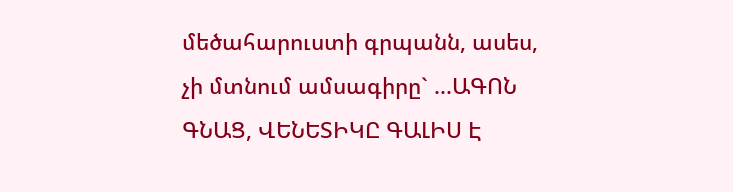մեծահարուստի գրպանն, ասես, չի մտնում ամսագիրը` ...ԱԳՈՆ ԳՆԱՑ, ՎԵՆԵՏԻԿԸ ԳԱԼԻՍ Է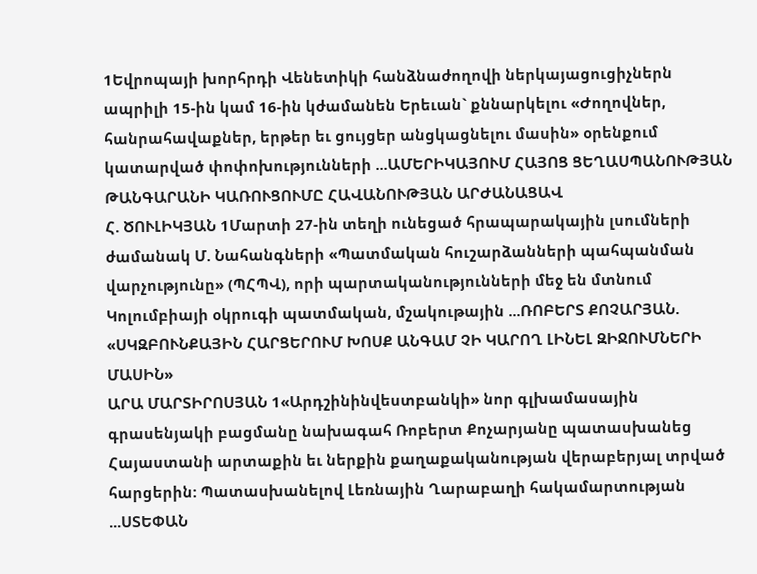1Եվրոպայի խորհրդի Վենետիկի հանձնաժողովի ներկայացուցիչներն ապրիլի 15-ին կամ 16-ին կժամանեն Երեւան` քննարկելու «Ժողովներ, հանրահավաքներ, երթեր եւ ցույցեր անցկացնելու մասին» օրենքում կատարված փոփոխությունների ...ԱՄԵՐԻԿԱՅՈՒՄ ՀԱՅՈՑ ՑԵՂԱՍՊԱՆՈՒԹՅԱՆ ԹԱՆԳԱՐԱՆԻ ԿԱՌՈՒՑՈՒՄԸ ՀԱՎԱՆՈՒԹՅԱՆ ԱՐԺԱՆԱՑԱՎ
Հ. ԾՈՒԼԻԿՅԱՆ 1Մարտի 27-ին տեղի ունեցած հրապարակային լսումների ժամանակ Մ. Նահանգների «Պատմական հուշարձանների պահպանման վարչությունը» (ՊՀՊՎ), որի պարտականությունների մեջ են մտնում Կոլումբիայի օկրուգի պատմական, մշակութային ...ՌՈԲԵՐՏ ՔՈՉԱՐՅԱՆ. «ՍԿԶԲՈՒՆՔԱՅԻՆ ՀԱՐՑԵՐՈՒՄ ԽՈՍՔ ԱՆԳԱՄ ՉԻ ԿԱՐՈՂ ԼԻՆԵԼ ԶԻՋՈՒՄՆԵՐԻ ՄԱՍԻՆ»
ԱՐԱ ՄԱՐՏԻՐՈՍՅԱՆ 1«Արդշինինվեստբանկի» նոր գլխամասային գրասենյակի բացմանը նախագահ Ռոբերտ Քոչարյանը պատասխանեց Հայաստանի արտաքին եւ ներքին քաղաքականության վերաբերյալ տրված հարցերին: Պատասխանելով Լեռնային Ղարաբաղի հակամարտության ...ՍՏԵՓԱՆ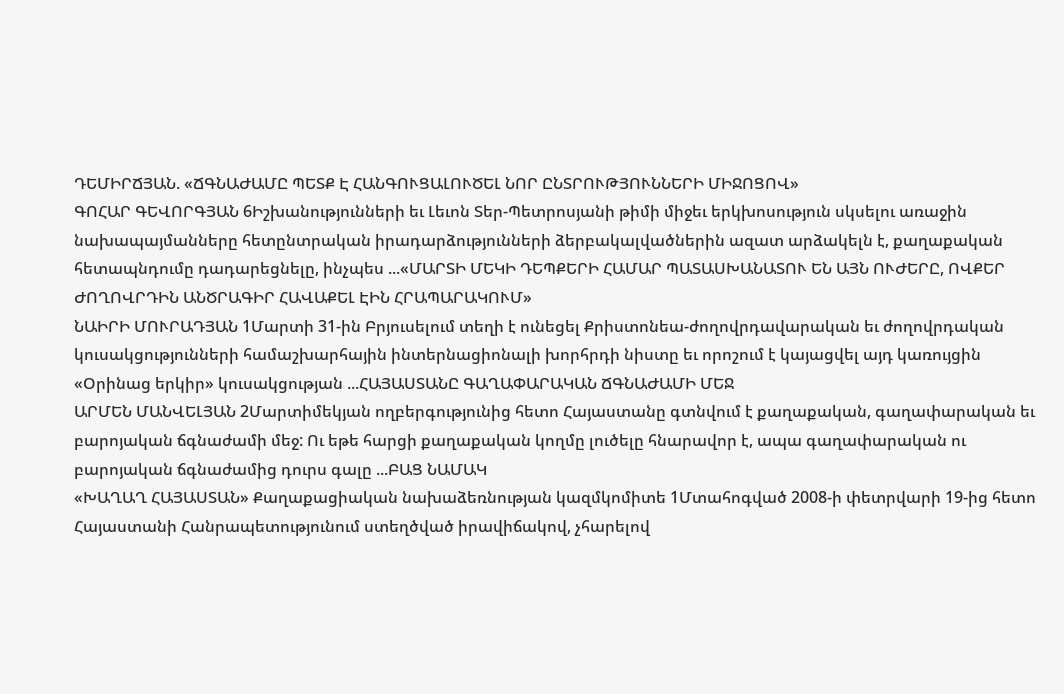ԴԵՄԻՐՃՅԱՆ. «ՃԳՆԱԺԱՄԸ ՊԵՏՔ Է ՀԱՆԳՈՒՑԱԼՈՒԾԵԼ ՆՈՐ ԸՆՏՐՈՒԹՅՈՒՆՆԵՐԻ ՄԻՋՈՑՈՎ»
ԳՈՀԱՐ ԳԵՎՈՐԳՅԱՆ 6Իշխանությունների եւ Լեւոն Տեր-Պետրոսյանի թիմի միջեւ երկխոսություն սկսելու առաջին նախապայմանները հետընտրական իրադարձությունների ձերբակալվածներին ազատ արձակելն է, քաղաքական հետապնդումը դադարեցնելը, ինչպես ...«ՄԱՐՏԻ ՄԵԿԻ ԴԵՊՔԵՐԻ ՀԱՄԱՐ ՊԱՏԱՍԽԱՆԱՏՈՒ ԵՆ ԱՅՆ ՈՒԺԵՐԸ, ՈՎՔԵՐ ԺՈՂՈՎՐԴԻՆ ԱՆԾՐԱԳԻՐ ՀԱՎԱՔԵԼ ԷԻՆ ՀՐԱՊԱՐԱԿՈՒՄ»
ՆԱԻՐԻ ՄՈՒՐԱԴՅԱՆ 1Մարտի 31-ին Բրյուսելում տեղի է ունեցել Քրիստոնեա-ժողովրդավարական եւ ժողովրդական կուսակցությունների համաշխարհային ինտերնացիոնալի խորհրդի նիստը եւ որոշում է կայացվել այդ կառույցին «Օրինաց երկիր» կուսակցության ...ՀԱՅԱՍՏԱՆԸ ԳԱՂԱՓԱՐԱԿԱՆ ՃԳՆԱԺԱՄԻ ՄԵՋ
ԱՐՄԵՆ ՄԱՆՎԵԼՅԱՆ 2Մարտիմեկյան ողբերգությունից հետո Հայաստանը գտնվում է քաղաքական, գաղափարական եւ բարոյական ճգնաժամի մեջ: Ու եթե հարցի քաղաքական կողմը լուծելը հնարավոր է, ապա գաղափարական ու բարոյական ճգնաժամից դուրս գալը ...ԲԱՑ ՆԱՄԱԿ
«ԽԱՂԱՂ ՀԱՅԱՍՏԱՆ» Քաղաքացիական նախաձեռնության կազմկոմիտե 1Մտահոգված 2008-ի փետրվարի 19-ից հետո Հայաստանի Հանրապետությունում ստեղծված իրավիճակով, չհարելով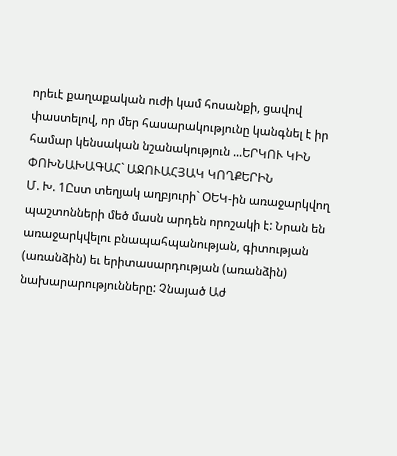որեւէ քաղաքական ուժի կամ հոսանքի, ցավով փաստելով, որ մեր հասարակությունը կանգնել է իր համար կենսական նշանակություն ...ԵՐԿՈՒ ԿԻՆ ՓՈԽՆԱԽԱԳԱՀ` ԱՋՈՒԱՀՅԱԿ ԿՈՂՔԵՐԻՆ
Մ. Խ. 1Ըստ տեղյակ աղբյուրի` ՕԵԿ-ին առաջարկվող պաշտոնների մեծ մասն արդեն որոշակի է: Նրան են առաջարկվելու բնապահպանության, գիտության (առանձին) եւ երիտասարդության (առանձին) նախարարությունները: Չնայած Աժ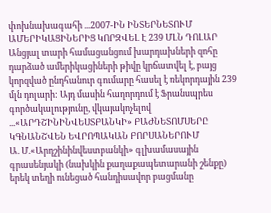փոխնախագահի ...2007-ԻՆ ԻՆՏԵՐՆԵՏՈՒՄ ԱՄԵՐԻԿԱՑԻՆԵՐԻՑ ԿՈՐԶՎԵԼ Է 239 ՄԼՆ ԴՈԼԱՐ
Անցյալ տարի համացանցում խարդախների զոհը դարձած ամերիկացիների թիվը կրճատվել է, բայց կորզված ընդհանուր գումարը հասել է ռեկորդային 239 մլն դոլարի: Այդ մասին հաղորդում է Ֆրանսպրես գործակալությունը, վկայակոչելով ...«ԱՐԴՇԻՆԻՆՎԵՍՏԲԱՆԿԻ» ԲԱԺՆԵՏՈՄՍԵՐԸ ԿԳՆԱՆՇՎԵՆ ԵՎՐՈՊԱԿԱՆ ԲՈՐՍԱՆԵՐՈՒՄ
Ա. Մ.«Արդշինինվեստբանկի» գլխամասային գրասենյակի (նախկին քաղաքապետարանի շենքը) երեկ տեղի ունեցած հանդիսավոր բացմանը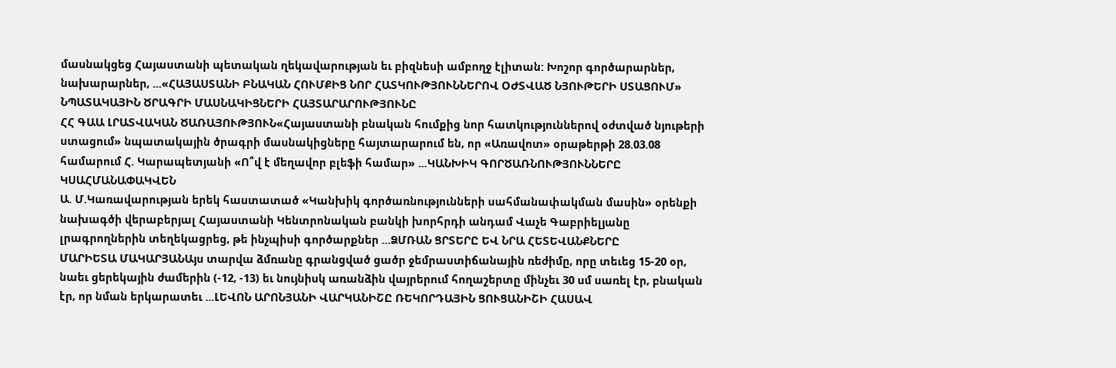մասնակցեց Հայաստանի պետական ղեկավարության եւ բիզնեսի ամբողջ էլիտան: Խոշոր գործարարներ, նախարարներ, ...«ՀԱՅԱՍՏԱՆԻ ԲՆԱԿԱՆ ՀՈՒՄՔԻՑ ՆՈՐ ՀԱՏԿՈՒԹՅՈՒՆՆԵՐՈՎ ՕԺՏՎԱԾ ՆՅՈՒԹԵՐԻ ՍՏԱՑՈՒՄ» ՆՊԱՏԱԿԱՅԻՆ ԾՐԱԳՐԻ ՄԱՍՆԱԿԻՑՆԵՐԻ ՀԱՅՏԱՐԱՐՈՒԹՅՈՒՆԸ
ՀՀ ԳԱԱ ԼՐԱՏՎԱԿԱՆ ԾԱՌԱՅՈՒԹՅՈՒՆ«Հայաստանի բնական հումքից նոր հատկություններով օժտված նյութերի ստացում» նպատակային ծրագրի մասնակիցները հայտարարում են, որ «Առավոտ» օրաթերթի 28.03.08 համարում Հ. Կարապետյանի «Ո՞վ է մեղավոր բլեֆի համար» ...ԿԱՆԽԻԿ ԳՈՐԾԱՌՆՈՒԹՅՈՒՆՆԵՐԸ ԿՍԱՀՄԱՆԱՓԱԿՎԵՆ
Ա. Մ.Կառավարության երեկ հաստատած «Կանխիկ գործառնությունների սահմանափակման մասին» օրենքի նախագծի վերաբերյալ Հայաստանի Կենտրոնական բանկի խորհրդի անդամ Վաչե Գաբրիելյանը լրագրողներին տեղեկացրեց, թե ինչպիսի գործարքներ ...ՁՄՌԱՆ ՑՐՏԵՐԸ ԵՎ ՆՐԱ ՀԵՏԵՎԱՆՔՆԵՐԸ
ՄԱՐԻԵՏԱ ՄԱԿԱՐՅԱՆԱյս տարվա ձմռանը գրանցված ցածր ջեմրաստիճանային ռեժիմը, որը տեւեց 15-20 օր, նաեւ ցերեկային ժամերին (-12, -13) եւ նույնիսկ առանձին վայրերում հողաշերտը մինչեւ 30 սմ սառել էր, բնական էր, որ նման երկարատեւ ...ԼԵՎՈՆ ԱՐՈՆՅԱՆԻ ՎԱՐԿԱՆԻՇԸ ՌԵԿՈՐԴԱՅԻՆ ՑՈՒՑԱՆԻՇԻ ՀԱՍԱՎ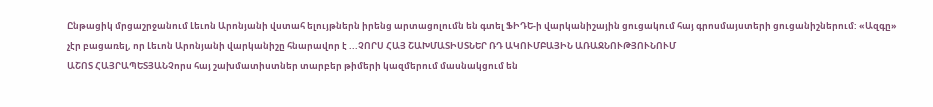Ընթացիկ մրցաշրջանում Լեւոն Արոնյանի վստահ ելույթներն իրենց արտացոլումն են գտել ՖԻԴԵ-ի վարկանիշային ցուցակում հայ գրոսմայստերի ցուցանիշներում: «Ազգը» չէր բացառել, որ Լեւոն Արոնյանի վարկանիշը հնարավոր է ...ՉՈՐՍ ՀԱՅ ՇԱԽՄԱՏԻՍՏՆԵՐ ՌԴ ԱԿՈՒՄԲԱՅԻՆ ԱՌԱՋՆՈՒԹՅՈՒՆՈՒՄ
ԱՇՈՏ ՀԱՅՐԱՊԵՏՅԱՆՉորս հայ շախմատիստներ տարբեր թիմերի կազմերում մասնակցում են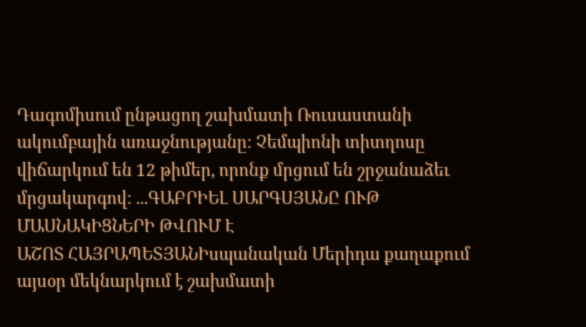Դագոմիսում ընթացող շախմատի Ռուսաստանի ակումբային առաջնությանը: Չեմպիոնի տիտղոսը վիճարկում են 12 թիմեր, որոնք մրցում են շրջանաձեւ մրցակարգով: ...ԳԱԲՐԻԵԼ ՍԱՐԳՍՅԱՆԸ ՈՒԹ ՄԱՍՆԱԿԻՑՆԵՐԻ ԹՎՈՒՄ Է
ԱՇՈՏ ՀԱՅՐԱՊԵՏՅԱՆԻսպանական Մերիդա քաղաքում այսօր մեկնարկում է շախմատի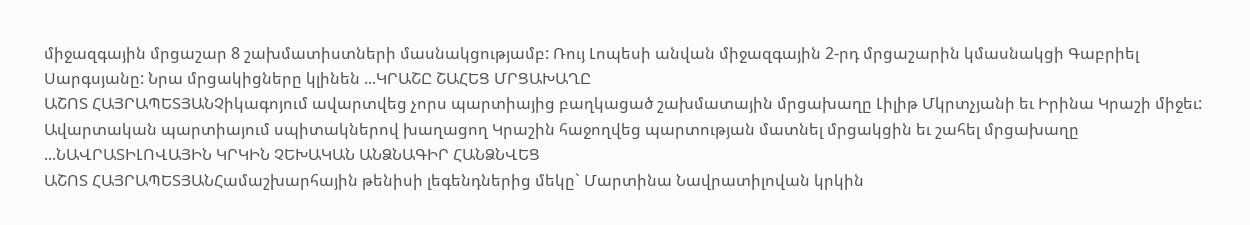միջազգային մրցաշար 8 շախմատիստների մասնակցությամբ: Ռույ Լոպեսի անվան միջազգային 2-րդ մրցաշարին կմասնակցի Գաբրիել Սարգսյանը: Նրա մրցակիցները կլինեն ...ԿՐԱՇԸ ՇԱՀԵՑ ՄՐՑԱԽԱՂԸ
ԱՇՈՏ ՀԱՅՐԱՊԵՏՅԱՆՉիկագոյում ավարտվեց չորս պարտիայից բաղկացած շախմատային մրցախաղը Լիլիթ Մկրտչյանի եւ Իրինա Կրաշի միջեւ: Ավարտական պարտիայում սպիտակներով խաղացող Կրաշին հաջողվեց պարտության մատնել մրցակցին եւ շահել մրցախաղը ...ՆԱՎՐԱՏԻԼՈՎԱՅԻՆ ԿՐԿԻՆ ՉԵԽԱԿԱՆ ԱՆՁՆԱԳԻՐ ՀԱՆՁՆՎԵՑ
ԱՇՈՏ ՀԱՅՐԱՊԵՏՅԱՆՀամաշխարհային թենիսի լեգենդներից մեկը` Մարտինա Նավրատիլովան կրկին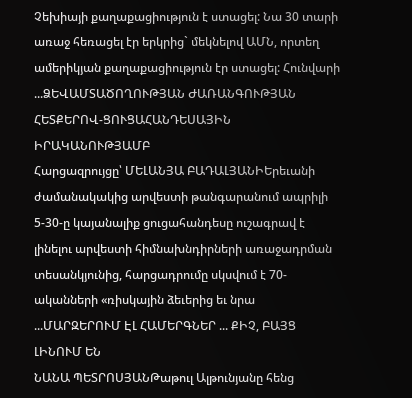Չեխիայի քաղաքացիություն է ստացել: Նա 30 տարի առաջ հեռացել էր երկրից` մեկնելով ԱՄՆ, որտեղ ամերիկյան քաղաքացիություն էր ստացել: Հունվարի ...ՁԵՎԱՄՏԱԾՈՂՈՒԹՅԱՆ ԺԱՌԱՆԳՈՒԹՅԱՆ ՀԵՏՔԵՐՈՎ-ՑՈՒՑԱՀԱՆԴԵՍԱՅԻՆ ԻՐԱԿԱՆՈՒԹՅԱՄԲ
Հարցազրույցը՝ ՄԵԼԱՆՅԱ ԲԱԴԱԼՅԱՆԻԵրեւանի ժամանակակից արվեստի թանգարանում ապրիլի 5-30-ը կայանալիք ցուցահանդեսը ուշագրավ է լինելու արվեստի հիմնախնդիրների առաջադրման տեսանկյունից, հարցադրումը սկսվում է 70-ականների «ռիսկային ձեւերից եւ նրա ...ՄԱՐԶԵՐՈՒՄ ԷԼ ՀԱՄԵՐԳՆԵՐ ... ՔԻՉ, ԲԱՅՑ ԼԻՆՈՒՄ ԵՆ
ՆԱՆԱ ՊԵՏՐՈՍՅԱՆԹաթուլ Ալթունյանը հենց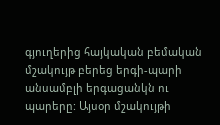գյուղերից հայկական բեմական մշակույթ բերեց երգի-պարի անսամբլի երգացանկն ու պարերը: Այսօր մշակույթի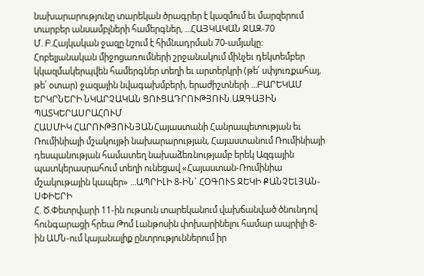նախարարությունը տարեկան ծրագրեր է կազմում եւ մարզերում տարբեր անսամբլների համերգներ, ...ՀԱՅԿԱԿԱՆ ՋԱԶ-70
Մ. Բ.Հայկական ջազը նշում է հիմնադրման 70-ամյակը: Հոբելյանական միջոցառումների շրջանակում մինչեւ դեկտեմբեր կկազմակերպվեն համերգներ տեղի եւ արտերկրի (թե՛ սփյուռքահայ, թե՛ օտար) ջազային նվագախմբերի, երաժիշտների ...ԲԱՐԵԿԱՄ ԵՐԿՐՆԵՐԻ ՆԿԱՐՉԱԿԱՆ ՑՈՒՑԱԴՐՈՒԹՅՈՒՆ ԱԶԳԱՅԻՆ ՊԱՏԿԵՐԱՍՐԱՀՈՒՄ
ՀԱՍՄԻԿ ՀԱՐՈՒԹՅՈՒՆՅԱՆՀայաստանի Հանրապետության եւ Ռումինիայի մշակույթի նախարարության, Հայաստանում Ռումինիայի դեսպանության համատեղ նախաձեռնությամբ երեկ Ազգային պատկերասրահում տեղի ունեցավ «Հայաստան-Ռումինիա մշակութային կապեր» ...ԱՊՐԻԼԻ 8-ԻՆ` ՀՕԳՈՒՏ ՋԵԿԻ ՔԱՆՉԵԼՅԱՆ-ՍՓԻԵՐԻ
Հ. Ծ.Փետրվարի 11-ին ութսուն տարեկանում վախճանված ծնունդով հունգարացի հրեա Թոմ Լանթոսին փոխարինելու համար ապրիլի 8-ին ԱՄՆ-ում կայանալիք ընտրություններում իր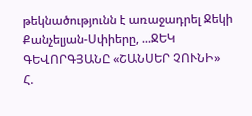թեկնածությունն է առաջադրել Ջեկի Քանչելյան-Սփիերը, ...ՋԵԿ ԳԵՎՈՐԳՅԱՆԸ «ՇԱՆՍԵՐ ՉՈՒՆԻ»
Հ.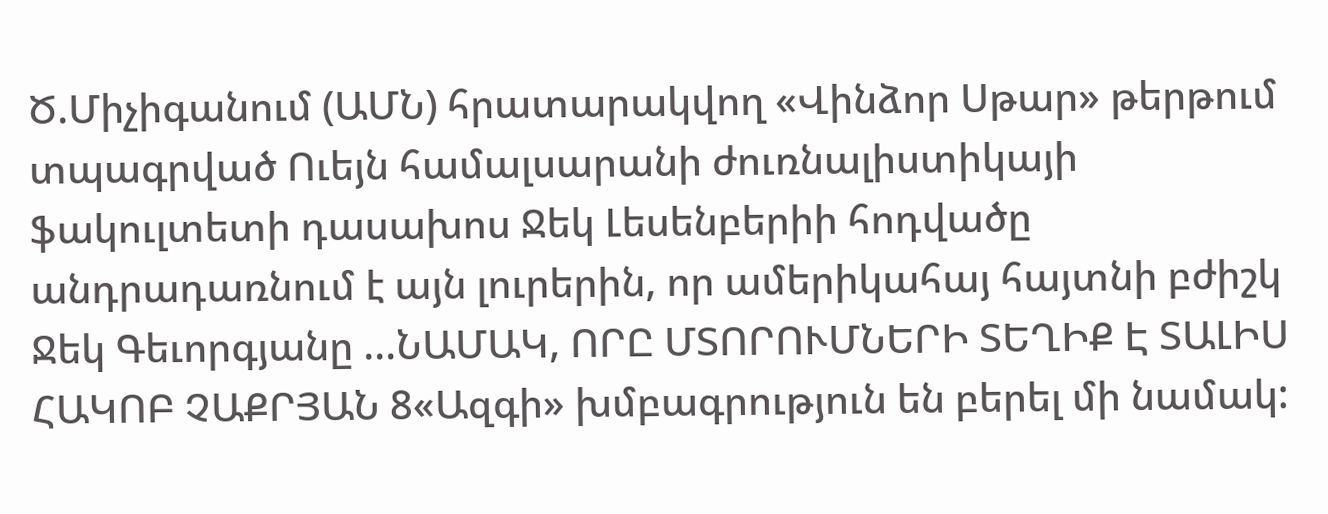Ծ.Միչիգանում (ԱՄՆ) հրատարակվող «Վինձոր Սթար» թերթում տպագրված Ուեյն համալսարանի ժուռնալիստիկայի ֆակուլտետի դասախոս Ջեկ Լեսենբերիի հոդվածը անդրադառնում է այն լուրերին, որ ամերիկահայ հայտնի բժիշկ Ջեկ Գեւորգյանը ...ՆԱՄԱԿ, ՈՐԸ ՄՏՈՐՈՒՄՆԵՐԻ ՏԵՂԻՔ Է ՏԱԼԻՍ
ՀԱԿՈԲ ՉԱՔՐՅԱՆ 8«Ազգի» խմբագրություն են բերել մի նամակ: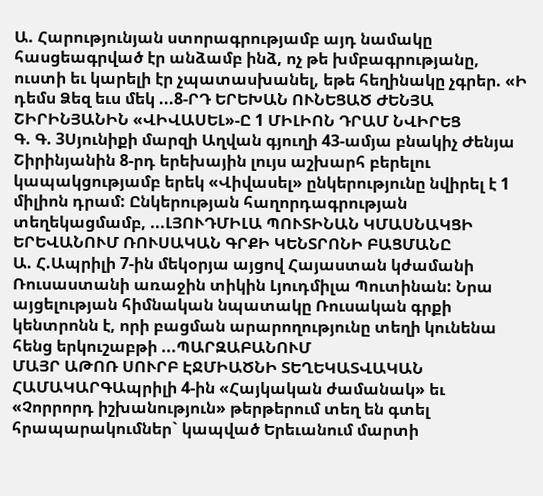Ա. Հարությունյան ստորագրությամբ այդ նամակը հասցեագրված էր անձամբ ինձ, ոչ թե խմբագրությանը, ուստի եւ կարելի էր չպատասխանել, եթե հեղինակը չգրեր. «Ի դեմս Ձեզ եւս մեկ ...8-ՐԴ ԵՐԵԽԱՆ ՈՒՆԵՑԱԾ ԺԵՆՅԱ ՇԻՐԻՆՅԱՆԻՆ «ՎԻՎԱՍԵԼ»-Ը 1 ՄԻԼԻՈՆ ԴՐԱՄ ՆՎԻՐԵՑ
Գ. Գ. 3Սյունիքի մարզի Աղվան գյուղի 43-ամյա բնակիչ Ժենյա Շիրինյանին 8-րդ երեխային լույս աշխարհ բերելու կապակցությամբ երեկ «Վիվասել» ընկերությունը նվիրել է 1 միլիոն դրամ: Ընկերության հաղորդագրության տեղեկացմամբ, ...ԼՅՈՒԴՄԻԼԱ ՊՈՒՏԻՆԱՆ ԿՄԱՍՆԱԿՑԻ ԵՐԵՎԱՆՈՒՄ ՌՈՒՍԱԿԱՆ ԳՐՔԻ ԿԵՆՏՐՈՆԻ ԲԱՑՄԱՆԸ
Ա. Հ.Ապրիլի 7-ին մեկօրյա այցով Հայաստան կժամանի Ռուսաստանի առաջին տիկին Լյուդմիլա Պուտինան: Նրա այցելության հիմնական նպատակը Ռուսական գրքի կենտրոնն է, որի բացման արարողությունը տեղի կունենա հենց երկուշաբթի ...ՊԱՐԶԱԲԱՆՈՒՄ
ՄԱՅՐ ԱԹՈՌ ՍՈՒՐԲ ԷՋՄԻԱԾՆԻ ՏԵՂԵԿԱՏՎԱԿԱՆ ՀԱՄԱԿԱՐԳԱպրիլի 4-ին «Հայկական ժամանակ» եւ «Չորրորդ իշխանություն» թերթերում տեղ են գտել հրապարակումներ` կապված Երեւանում մարտի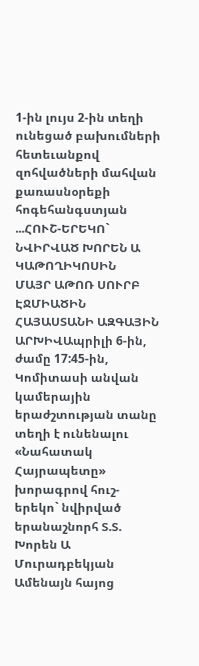1-ին լույս 2-ին տեղի ունեցած բախումների հետեւանքով զոհվածների մահվան քառասնօրեքի հոգեհանգստյան ...ՀՈՒՇ-ԵՐԵԿՈ` ՆՎԻՐՎԱԾ ԽՈՐԵՆ Ա ԿԱԹՈՂԻԿՈՍԻՆ
ՄԱՅՐ ԱԹՈՌ ՍՈՒՐԲ ԷՋՄԻԱԾԻՆ ՀԱՅԱՍՏԱՆԻ ԱԶԳԱՅԻՆ ԱՐԽԻՎԱպրիլի 6-ին, ժամը 17:45-ին, Կոմիտասի անվան կամերային երաժշտության տանը տեղի է ունենալու «Նահատակ Հայրապետը» խորագրով հուշ-երեկո` նվիրված երանաշնորհ Տ.Տ. Խորեն Ա Մուրադբեկյան Ամենայն հայոց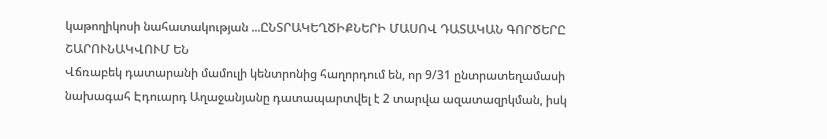կաթողիկոսի նահատակության ...ԸՆՏՐԱԿԵՂԾԻՔՆԵՐԻ ՄԱՍՈՎ ԴԱՏԱԿԱՆ ԳՈՐԾԵՐԸ ՇԱՐՈՒՆԱԿՎՈՒՄ ԵՆ
Վճռաբեկ դատարանի մամուլի կենտրոնից հաղորդում են, որ 9/31 ընտրատեղամասի նախագահ Էդուարդ Աղաջանյանը դատապարտվել է 2 տարվա ազատազրկման, իսկ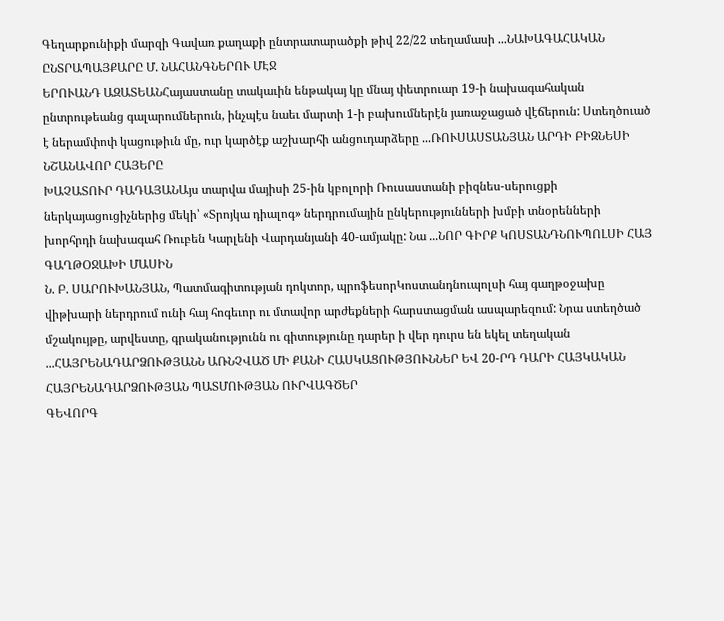Գեղարքունիքի մարզի Գավառ քաղաքի ընտրատարածքի թիվ 22/22 տեղամասի ...ՆԱԽԱԳԱՀԱԿԱՆ ԸՆՏՐԱՊԱՅՔԱՐԸ Մ. ՆԱՀԱՆԳՆԵՐՈՒ ՄԷՋ
ԵՐՈՒԱՆԴ ԱԶԱՏԵԱՆՀայաստանը տակաւին ենթակայ կը մնայ փետրուար 19-ի նախագահական ընտրութեանց գալարումներուն, ինչպէս նաեւ մարտի 1-ի բախումներէն յառաջացած վէճերուն: Ստեղծուած է ներամփոփ կացութիւն մը, ուր կարծէք աշխարհի անցուդարձերը ...ՌՈՒՍԱՍՏԱՆՅԱՆ ԱՐԴԻ ԲԻԶՆԵՍԻ ՆՇԱՆԱՎՈՐ ՀԱՅԵՐԸ
ԽԱՉԱՏՈՒՐ ԴԱԴԱՅԱՆԱյս տարվա մայիսի 25-ին կբոլորի Ռուսաստանի բիզնես-սերուցքի ներկայացուցիչներից մեկի՝ «Տրոյկա դիալոգ» ներդրումային ընկերությունների խմբի տնօրենների խորհրդի նախագահ Ռուբեն Կարլենի Վարդանյանի 40-ամյակը: Նա ...ՆՈՐ ԳԻՐՔ ԿՈՍՏԱՆԴՆՈՒՊՈԼՍԻ ՀԱՅ ԳԱՂԹՕՋԱԽԻ ՄԱՍԻՆ
Ն. Բ. ՍԱՐՈՒԽԱՆՅԱՆ, Պատմագիտության դոկտոր, պրոֆեսորԿոստանդնուպոլսի հայ գաղթօջախը վիթխարի ներդրում ունի հայ հոգեւոր ու մտավոր արժեքների հարստացման ասպարեզում: Նրա ստեղծած մշակույթը, արվեստը, գրականությունն ու գիտությունը դարեր ի վեր դուրս են եկել տեղական ...ՀԱՅՐԵՆԱԴԱՐՁՈՒԹՅԱՆՆ ԱՌՆՉՎԱԾ ՄԻ ՔԱՆԻ ՀԱՍԿԱՑՈՒԹՅՈՒՆՆԵՐ ԵՎ 20-ՐԴ ԴԱՐԻ ՀԱՅԿԱԿԱՆ ՀԱՅՐԵՆԱԴԱՐՁՈՒԹՅԱՆ ՊԱՏՄՈՒԹՅԱՆ ՈՒՐՎԱԳԾԵՐ
ԳԵՎՈՐԳ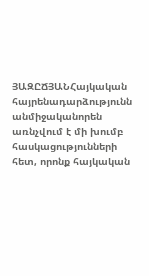ՅԱԶԸՃՅԱՆՀայկական հայրենադարձությունն անմիջականորեն առնչվում է մի խումբ հասկացությունների հետ, որոնք հայկական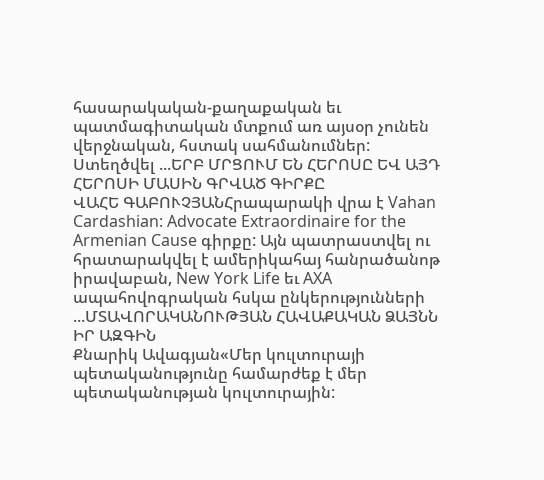հասարակական-քաղաքական եւ պատմագիտական մտքում առ այսօր չունեն վերջնական, հստակ սահմանումներ: Ստեղծվել ...ԵՐԲ ՄՐՑՈՒՄ ԵՆ ՀԵՐՈՍԸ ԵՎ ԱՅԴ ՀԵՐՈՍԻ ՄԱՍԻՆ ԳՐՎԱԾ ԳԻՐՔԸ
ՎԱՀԵ ԳԱԲՈՒՉՅԱՆՀրապարակի վրա է Vahan Cardashian: Advocate Extraordinaire for the Armenian Cause գիրքը: Այն պատրաստվել ու հրատարակվել է ամերիկահայ հանրածանոթ իրավաբան, New York Life եւ AXA ապահովոգրական հսկա ընկերությունների ...ՄՏԱՎՈՐԱԿԱՆՈՒԹՅԱՆ ՀԱՎԱՔԱԿԱՆ ՁԱՅՆՆ ԻՐ ԱԶԳԻՆ
Քնարիկ Ավագյան«Մեր կուլտուրայի պետականությունը համարժեք է մեր պետականության կուլտուրային: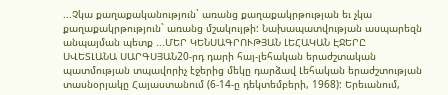...Չկա քաղաքականություն` առանց քաղաքակրթության եւ չկա քաղաքակրթություն` առանց մշակույթի: Նախապատվության ասպարեզն անպայման պետք ...ՄԵՐ ԿԵՆՍԱԳՐՈՒԹՅԱՆ ԼԵՀԱԿԱՆ ԷՋԵՐԸ
ՍՎԵՏԼԱՆԱ ՍԱՐԳՍՅԱՆ20-րդ դարի հայ-լեհական երաժշտական պատմության տպավորիչ էջերից մեկը դարձավ Լեհական երաժշտության տասնօրյակը Հայաստանում (6-14-ը դեկտեմբերի, 1968): Երեւանում,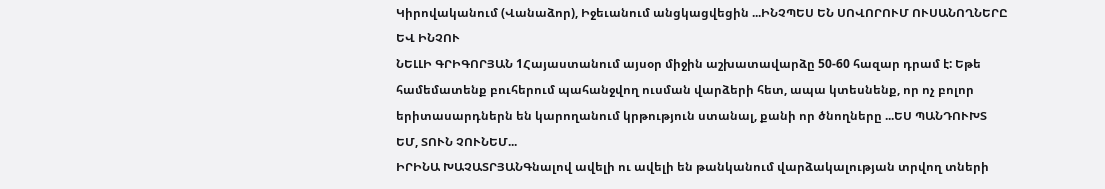Կիրովականում (Վանաձոր), Իջեւանում անցկացվեցին ...ԻՆՉՊԵՍ ԵՆ ՍՈՎՈՐՈՒՄ ՈՒՍԱՆՈՂՆԵՐԸ ԵՎ ԻՆՉՈՒ
ՆԵԼԼԻ ԳՐԻԳՈՐՅԱՆ 1Հայաստանում այսօր միջին աշխատավարձը 50-60 հազար դրամ է: Եթե համեմատենք բուհերում պահանջվող ուսման վարձերի հետ, ապա կտեսնենք, որ ոչ բոլոր երիտասարդներն են կարողանում կրթություն ստանալ, քանի որ ծնողները ...ԵՍ ՊԱՆԴՈՒԽՏ ԵՄ, ՏՈՒՆ ՉՈՒՆԵՄ...
ԻՐԻՆԱ ԽԱՉԱՏՐՅԱՆԳնալով ավելի ու ավելի են թանկանում վարձակալության տրվող տների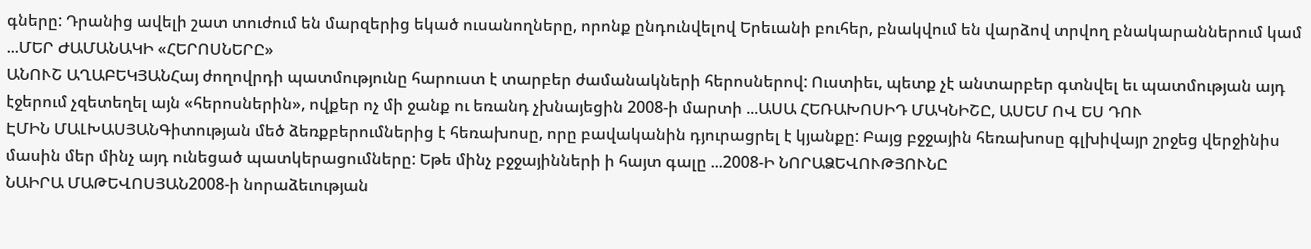գները: Դրանից ավելի շատ տուժում են մարզերից եկած ուսանողները, որոնք ընդունվելով Երեւանի բուհեր, բնակվում են վարձով տրվող բնակարաններում կամ ...ՄԵՐ ԺԱՄԱՆԱԿԻ «ՀԵՐՈՍՆԵՐԸ»
ԱՆՈՒՇ ԱՂԱԲԵԿՅԱՆՀայ ժողովրդի պատմությունը հարուստ է տարբեր ժամանակների հերոսներով: Ուստիեւ, պետք չէ անտարբեր գտնվել եւ պատմության այդ էջերում չզետեղել այն «հերոսներին», ովքեր ոչ մի ջանք ու եռանդ չխնայեցին 2008-ի մարտի ...ԱՍԱ ՀԵՌԱԽՈՍԻԴ ՄԱԿՆԻՇԸ, ԱՍԵՄ ՈՎ ԵՍ ԴՈՒ
ԷՄԻՆ ՄԱԼԽԱՍՅԱՆԳիտության մեծ ձեռքբերումներից է հեռախոսը, որը բավականին դյուրացրել է կյանքը: Բայց բջջային հեռախոսը գլխիվայր շրջեց վերջինիս մասին մեր մինչ այդ ունեցած պատկերացումները: Եթե մինչ բջջայինների ի հայտ գալը ...2008-Ի ՆՈՐԱՁԵՎՈՒԹՅՈՒՆԸ
ՆԱԻՐԱ ՄԱԹԵՎՈՍՅԱՆ2008-ի նորաձեւության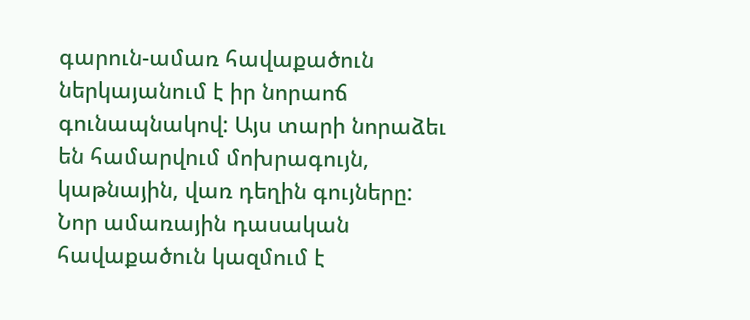գարուն-ամառ հավաքածուն ներկայանում է իր նորաոճ գունապնակով: Այս տարի նորաձեւ են համարվում մոխրագույն, կաթնային, վառ դեղին գույները: Նոր ամառային դասական հավաքածուն կազմում է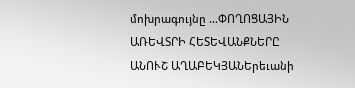մոխրագույնը ...ՓՈՂՈՑԱՅԻՆ ԱՌԵՎՏՐԻ ՀԵՏԵՎԱՆՔՆԵՐԸ
ԱՆՈՒՇ ԱՂԱԲԵԿՅԱՆԵրեւանի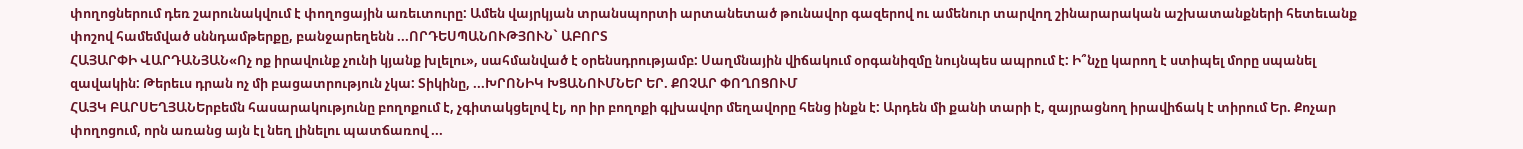փողոցներում դեռ շարունակվում է փողոցային առեւտուրը: Ամեն վայրկյան տրանսպորտի արտանետած թունավոր գազերով ու ամենուր տարվող շինարարական աշխատանքների հետեւանք փոշով համեմված սննդամթերքը, բանջարեղենն ...ՈՐԴԵՍՊԱՆՈՒԹՅՈՒՆ` ԱԲՈՐՏ
ՀԱՅԱՐՓԻ ՎԱՐԴԱՆՅԱՆ«Ոչ ոք իրավունք չունի կյանք խլելու», սահմանված է օրենսդրությամբ: Սաղմնային վիճակում օրգանիզմը նույնպես ապրում է: Ի՞նչը կարող է ստիպել մորը սպանել զավակին: Թերեւս դրան ոչ մի բացատրություն չկա: Տիկինը, ...ԽՐՈՆԻԿ ԽՑԱՆՈՒՄՆԵՐ ԵՐ. ՔՈՉԱՐ ՓՈՂՈՑՈՒՄ
ՀԱՅԿ ԲԱՐՍԵՂՅԱՆԵրբեմն հասարակությունը բողոքում է, չգիտակցելով էլ, որ իր բողոքի գլխավոր մեղավորը հենց ինքն է: Արդեն մի քանի տարի է, զայրացնող իրավիճակ է տիրում Եր. Քոչար փողոցում, որն առանց այն էլ նեղ լինելու պատճառով ...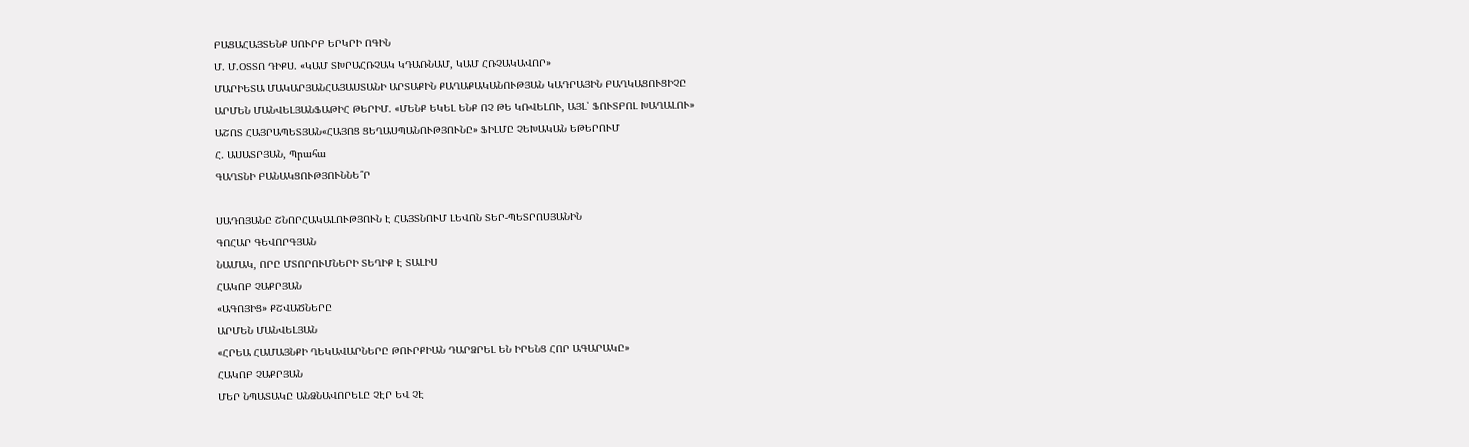ԲԱՑԱՀԱՅՏԵՆՔ ՍՈՒՐԲ ԵՐԿՐԻ ՈԳԻՆ
Մ. Մ.ՕՏՏՈ ԴԻՔՍ. «ԿԱՄ ՏԽՐԱՀՌՉԱԿ ԿԴԱՌՆԱՄ, ԿԱՄ ՀՌՉԱԿԱՎՈՐ»
ՄԱՐԻԵՏԱ ՄԱԿԱՐՅԱՆՀԱՅԱՍՏԱՆԻ ԱՐՏԱՔԻՆ ՔԱՂԱՔԱԿԱՆՈՒԹՅԱՆ ԿԱԴՐԱՅԻՆ ԲԱՂԿԱՑՈՒՑԻՉԸ
ԱՐՄԵՆ ՄԱՆՎԵԼՅԱՆՖԱԹԻՀ ԹԵՐԻՄ. «ՄԵՆՔ ԵԿԵԼ ԵՆՔ ՈՉ ԹԵ ԿՌՎԵԼՈՒ, ԱՅԼ՝ ՖՈՒՏԲՈԼ ԽԱՂԱԼՈՒ»
ԱՇՈՏ ՀԱՅՐԱՊԵՏՅԱՆ«ՀԱՅՈՑ ՑԵՂԱՍՊԱՆՈՒԹՅՈՒՆԸ» ՖԻԼՄԸ ՉԵԽԱԿԱՆ ԵԹԵՐՈՒՄ
Հ. ԱՍԱՏՐՅԱՆ, Պրահա
ԳԱՂՏՆԻ ԲԱՆԱԿՑՈՒԹՅՈՒՆՆԵ՞Ր

ՍԱԴՈՅԱՆԸ ՇՆՈՐՀԱԿԱԼՈՒԹՅՈՒՆ Է ՀԱՅՏՆՈՒՄ ԼԵՎՈՆ ՏԵՐ-ՊԵՏՐՈՍՅԱՆԻՆ
ԳՈՀԱՐ ԳԵՎՈՐԳՅԱՆ
ՆԱՄԱԿ, ՈՐԸ ՄՏՈՐՈՒՄՆԵՐԻ ՏԵՂԻՔ Է ՏԱԼԻՍ
ՀԱԿՈԲ ՉԱՔՐՅԱՆ
«ԱԳՈՅԻՑ» ՔՇՎԱԾՆԵՐԸ
ԱՐՄԵՆ ՄԱՆՎԵԼՅԱՆ
«ՀՐԵԱ ՀԱՄԱՅՆՔԻ ՂԵԿԱՎԱՐՆԵՐԸ ԹՈՒՐՔԻԱՆ ԴԱՐՁՐԵԼ ԵՆ ԻՐԵՆՑ ՀՈՐ ԱԳԱՐԱԿԸ»
ՀԱԿՈԲ ՉԱՔՐՅԱՆ
ՄԵՐ ՆՊԱՏԱԿԸ ԱՆՁՆԱՎՈՐԵԼԸ ՉԷՐ ԵՎ ՉԷ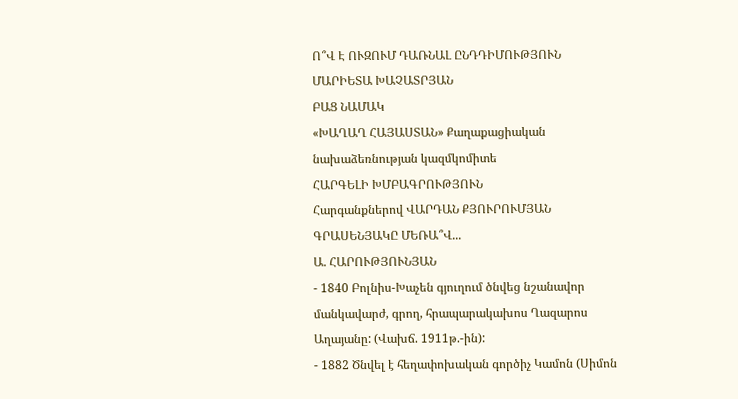Ո՞Վ Է ՈՒԶՈՒՄ ԴԱՌՆԱԼ ԸՆԴԴԻՄՈՒԹՅՈՒՆ
ՄԱՐԻԵՏԱ ԽԱՉԱՏՐՅԱՆ
ԲԱՑ ՆԱՄԱԿ
«ԽԱՂԱՂ ՀԱՅԱՍՏԱՆ» Քաղաքացիական նախաձեռնության կազմկոմիտե
ՀԱՐԳԵԼԻ ԽՄԲԱԳՐՈՒԹՅՈՒՆ
Հարգանքներով ՎԱՐԴԱՆ ՔՅՈՒՐՈՒՄՅԱՆ
ԳՐԱՍԵՆՅԱԿԸ ՄԵՌԱ՞Վ...
Ա. ՀԱՐՈՒԹՅՈՒՆՅԱՆ
- 1840 Բոլնիս-Խաչեն գյուղում ծնվեց նշանավոր մանկավարժ, գրող, հրապարակախոս Ղազարոս Աղայանը: (Վախճ. 1911թ.-ին):
- 1882 Ծնվել է հեղափոխական գործիչ Կամոն (Սիմոն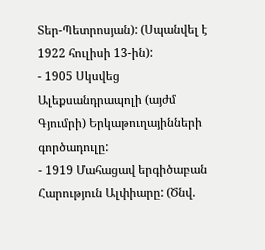Տեր-Պետրոսյան): (Սպանվել է 1922 հուլիսի 13-ին):
- 1905 Սկսվեց Ալեքսանդրապոլի (այժմ Գյումրի) Երկաթուղայինների գործադուլը:
- 1919 Մահացավ երգիծաբան Հարություն Ալփիարը: (Ծնվ.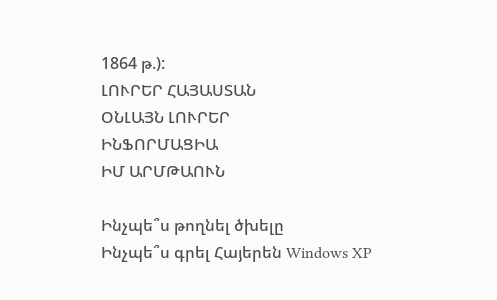1864 թ.):
ԼՈՒՐԵՐ ՀԱՅԱՍՏԱՆ
ՕՆԼԱՅՆ ԼՈՒՐԵՐ
ԻՆՖՈՐՄԱՑԻԱ
ԻՄ ԱՐՄԹԱՈՒՆ

Ինչպե՞ս թողնել ծխելը
Ինչպե՞ս գրել Հայերեն Windows XP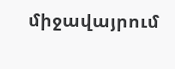միջավայրում